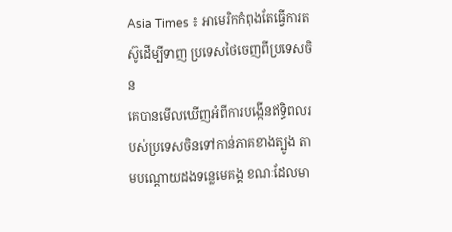Asia Times ៖ អាមេរិកកំពុងតែធ្វើការតស៊ូដើម្បីទាញ ប្រទេសថៃចេញពីប្រទេសចិន
គេបានមើលឃើញអំពីការបង្កើនឥទ្ធិពលរបស់ប្រទេសចិនទៅកាន់ភាគខាងត្បូង តាមបណ្តោយដងទន្លេមេគង្គ ខណៈដែលមា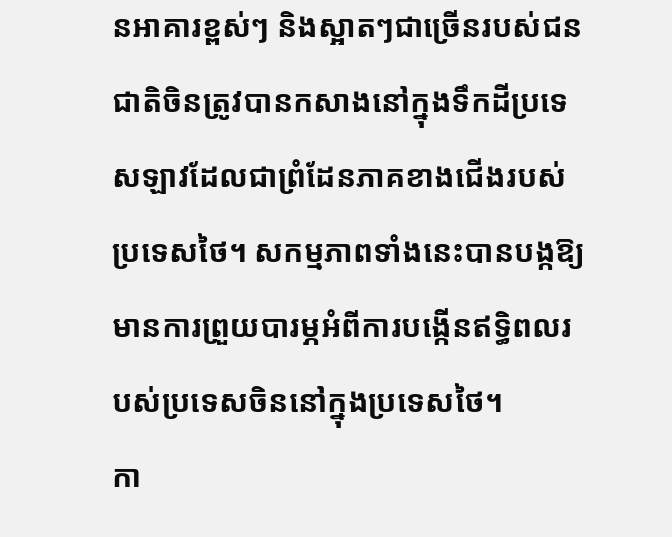នអាគារខ្ពស់ៗ និងស្អាតៗជាច្រើនរបស់ជនជាតិចិនត្រូវបានកសាងនៅក្នុងទឹកដីប្រទេសឡាវដែលជាព្រំដែនភាគខាងជើងរបស់ប្រទេសថៃ។ សកម្មភាពទាំងនេះបានបង្កឱ្យមានការព្រួយបារម្ភអំពីការបង្កើនឥទ្ធិពលរបស់ប្រទេសចិននៅក្នុងប្រទេសថៃ។
កា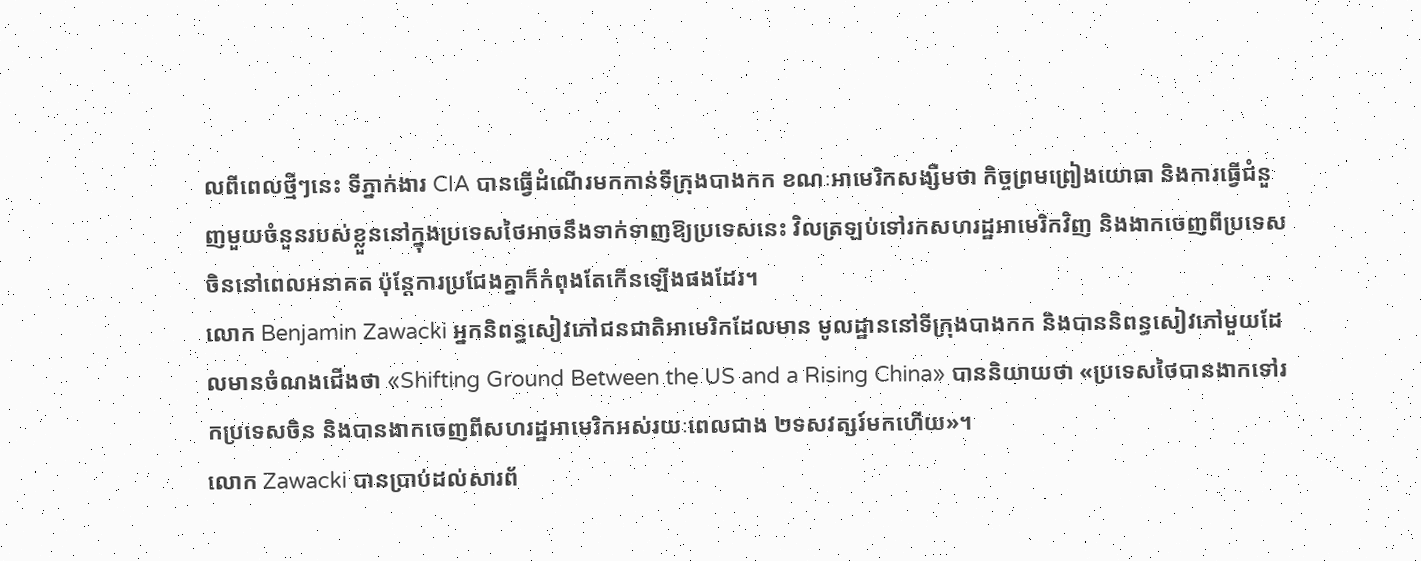លពីពេលថ្មីៗនេះ ទីភ្នាក់ងារ CIA បានធ្វើដំណើរមកកាន់ទីក្រុងបាងកក ខណៈអាមេរិកសង្សឺមថា កិច្ចព្រមព្រៀងយោធា និងការធ្វើជំនួញមួយចំនួនរបស់ខ្លួននៅក្នុងប្រទេសថៃអាចនឹងទាក់ទាញឱ្យប្រទេសនេះ វិលត្រឡប់ទៅរកសហរដ្ឋអាមេរិកវិញ និងងាកចេញពីប្រទេសចិននៅពេលអនាគត ប៉ុន្តែការប្រជែងគ្នាក៏កំពុងតែកើនឡើងផងដែរ។
លោក Benjamin Zawacki អ្នកនិពន្ធសៀវភៅជនជាតិអាមេរិកដែលមាន មូលដ្ឋាននៅទីក្រុងបាងកក និងបាននិពន្ធសៀវភៅមួយដែលមានចំណងជើងថា «Shifting Ground Between the US and a Rising China» បាននិយាយថា «ប្រទេសថៃបានងាកទៅរកប្រទេសចិន និងបានងាកចេញពីសហរដ្ឋអាមេរិកអស់រយៈពេលជាង ២ទសវត្សរ៍មកហើយ»។
លោក Zawacki បានប្រាប់ដល់សារព័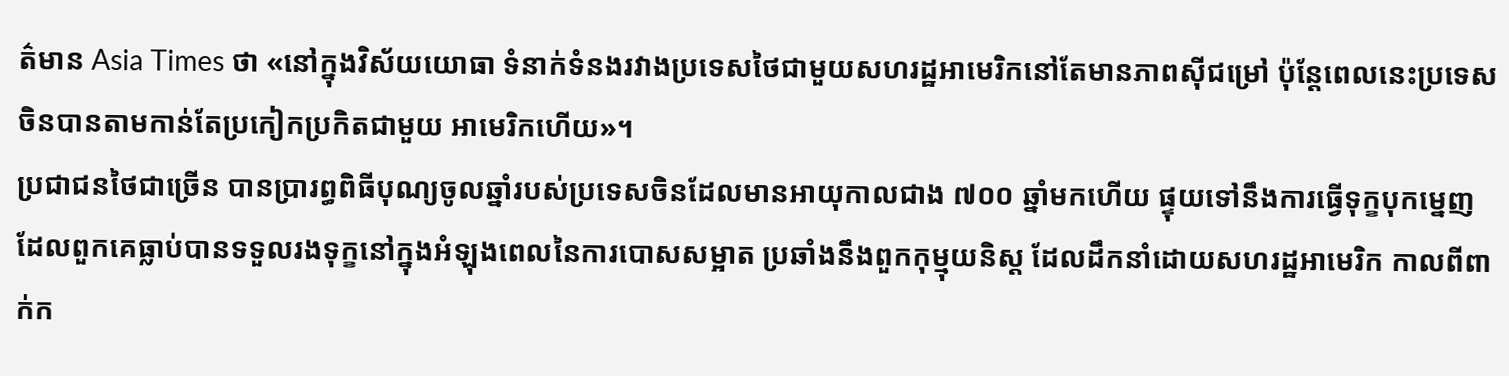ត៌មាន Asia Times ថា «នៅក្នុងវិស័យយោធា ទំនាក់ទំនងរវាងប្រទេសថៃជាមួយសហរដ្ឋអាមេរិកនៅតែមានភាពស៊ីជម្រៅ ប៉ុន្តែពេលនេះប្រទេសចិនបានតាមកាន់តែប្រកៀកប្រកិតជាមួយ អាមេរិកហើយ»។
ប្រជាជនថៃជាច្រើន បានប្រារព្ធពិធីបុណ្យចូលឆ្នាំរបស់ប្រទេសចិនដែលមានអាយុកាលជាង ៧០០ ឆ្នាំមកហើយ ផ្ទុយទៅនឹងការធ្វើទុក្ខបុកម្នេញ ដែលពួកគេធ្លាប់បានទទួលរងទុក្ខនៅក្នុងអំឡុងពេលនៃការបោសសម្អាត ប្រឆាំងនឹងពួកកុម្មុយនិស្ត ដែលដឹកនាំដោយសហរដ្ឋអាមេរិក កាលពីពាក់ក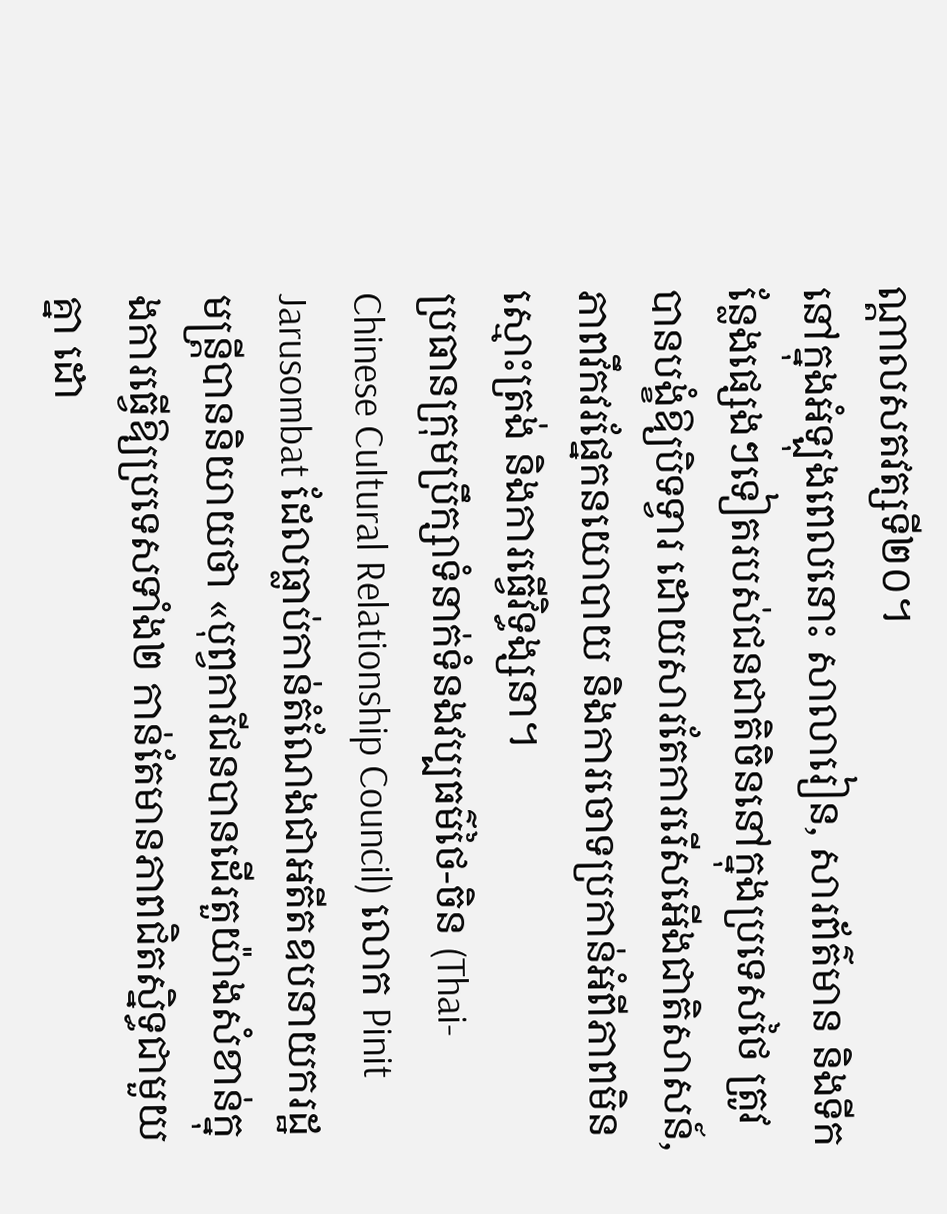ណ្តាលសតវត្សទី២០។
នៅក្នុងអំឡុងពេលនោះ សាលារៀន, សារព័ត៌មាន និងទីកន្លែងផ្សេងៗទៀតរបស់ជនជាតិចិននៅក្នុងប្រទេសថៃ ត្រូវបានបង្ខំឱ្យបិទទ្វារ ដោយសារតែការរើសអើងជាតិសាសន៍, ភាពវឹកវរផ្នែកនយោបាយ និងការចោទប្រកាន់អំពីភាពមិនស្មោះត្រង់ និងការធ្វើវិទ្ធង្សនា។
ប្រធានក្រុមប្រឹក្សាទំនាក់ទំនងវប្បធម៌ថៃ-ចិន (Thai-Chinese Cultural Relationship Council) លោក Pinit Jarusombat ដែលធ្លាប់កាន់តំណែងជាអតីតឧបនាយករដ្ឋមន្ត្រីបាននិយាយថា «បុព្វការីជនបានដើរតួយ៉ាងសំខាន់ក្នុងការធ្វើឱ្យប្រទេសទាំង២ កាន់តែមានភាពជិតស្និទ្ធជាមួយគ្នា ដោ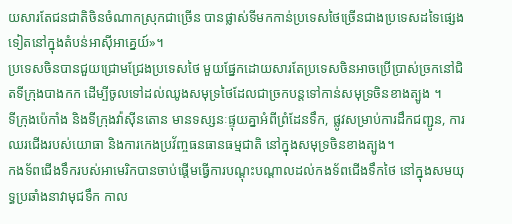យសារតែជនជាតិចិនចំណាកស្រុកជាច្រើន បានផ្លាស់ទីមកកាន់ប្រទេសថៃច្រើនជាងប្រទេសដទៃផ្សេងទៀតនៅក្នុងតំបន់អាស៊ីអាគ្នេយ៍»។
ប្រទេសចិនបានជួយជ្រោមជ្រែងប្រទេសថៃ មួយផ្នែកដោយសារតែប្រទេសចិនអាចប្រើប្រាស់ច្រកនៅជិតទីក្រុងបាងកក ដើម្បីចូលទៅដល់ឈូងសមុទ្រថៃដែលជាច្រកបន្តទៅកាន់សមុទ្រចិនខាងត្បូង ។
ទីក្រុងប៉េកាំង និងទីក្រុងវ៉ាស៊ីនតោន មានទស្សនៈផ្ទុយគ្នាអំពីព្រំដែនទឹក, ផ្លូវសម្រាប់ការដឹកជញ្ជូន, ការឈរជើងរបស់យោធា និងការកេងប្រវ័ញ្ចធនធានធម្មជាតិ នៅក្នុងសមុទ្រចិនខាងត្បូង។
កងទ័ពជើងទឹករបស់អាមេរិកបានចាប់ផ្តើមធ្វើការបណ្តុះបណ្តាលដល់កងទ័ពជើងទឹកថៃ នៅក្នុងសមយុទ្ធប្រឆាំងនាវាមុជទឹក កាល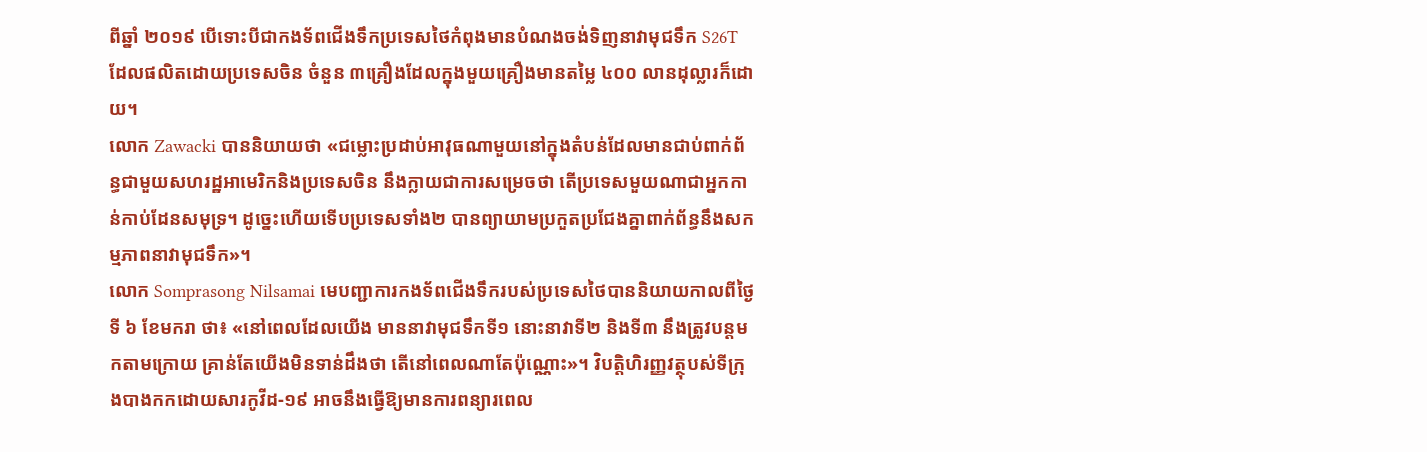ពីឆ្នាំ ២០១៩ បើទោះបីជាកងទ័ពជើងទឹកប្រទេសថៃកំពុងមានបំណងចង់ទិញនាវាមុជទឹក S26T ដែលផលិតដោយប្រទេសចិន ចំនួន ៣គ្រឿងដែលក្នុងមួយគ្រឿងមានតម្លៃ ៤០០ លានដុល្លារក៏ដោយ។
លោក Zawacki បាននិយាយថា «ជម្លោះប្រដាប់អាវុធណាមួយនៅក្នុងតំបន់ដែលមានជាប់ពាក់ព័ន្ធជាមួយសហរដ្ឋអាមេរិកនិងប្រទេសចិន នឹងក្លាយជាការសម្រេចថា តើប្រទេសមួយណាជាអ្នកកាន់កាប់ដែនសមុទ្រ។ ដូច្នេះហើយទើបប្រទេសទាំង២ បានព្យាយាមប្រកួតប្រជែងគ្នាពាក់ព័ន្ធនឹងសកម្មភាពនាវាមុជទឹក»។
លោក Somprasong Nilsamai មេបញ្ជាការកងទ័ពជើងទឹករបស់ប្រទេសថៃបាននិយាយកាលពីថ្ងៃទី ៦ ខែមករា ថា៖ «នៅពេលដែលយើង មាននាវាមុជទឹកទី១ នោះនាវាទី២ និងទី៣ នឹងត្រូវបន្តមកតាមក្រោយ គ្រាន់តែយើងមិនទាន់ដឹងថា តើនៅពេលណាតែប៉ុណ្ណោះ»។ វិបត្តិហិរញ្ញវត្ថុបស់ទីក្រុងបាងកកដោយសារកូវីដ-១៩ អាចនឹងធ្វើឱ្យមានការពន្យារពេល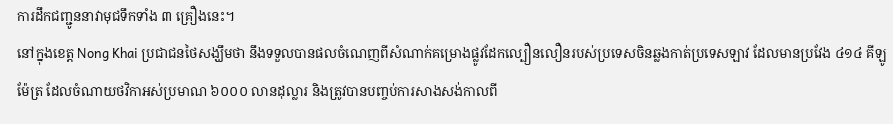ការដឹកជញ្ជូននាវាមុជទឹកទាំង ៣ គ្រឿងនេះ។
នៅក្នុងខេត្ត Nong Khai ប្រជាជនថៃសង្ឃឹមថា នឹងទទួលបានផលចំណេញពីសំណាក់គម្រោងផ្លូវដែកល្បឿនលឿនរបស់ប្រទេសចិនឆ្លងកាត់ប្រទេសឡាវ ដែលមានប្រវែង ៤១៤ គីឡូម៉ែត្រ ដែលចំណាយថវិកាអស់ប្រមាណ ៦០០០ លានដុល្លារ និងត្រូវបានបញ្ចប់ការសាងសង់កាលពី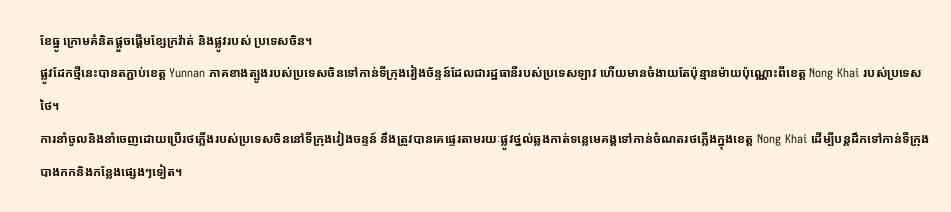ខែធ្នូ ក្រោមគំនិតផ្តួចផ្តើមខ្សែក្រវ៉ាត់ និងផ្លូវរបស់ ប្រទេសចិន។
ផ្លូវដែកថ្មីនេះបានតភ្ជាប់ខេត្ត Yunnan ភាគខាងត្បូងរបស់ប្រទេសចិនទៅកាន់ទីក្រុងវៀងច័ន្ទន៍ដែលជារដ្ឋធានីរបស់ប្រទេសឡាវ ហើយមានចំងាយតែប៉ុន្មានម៉ាយប៉ុណ្ណោះពីខេត្ត Nong Khai របស់ប្រទេសថៃ។
ការនាំចូលនិងនាំចេញដោយប្រើរថភ្លើងរបស់ប្រទេសចិននៅទីក្រុងវៀងចន្ទន៍ នឹងត្រូវបានគេផ្ទេរតាមរយៈផ្លូវថ្នល់ឆ្លងកាត់ទន្លេមេគង្គទៅកាន់ចំណតរថភ្លើងក្នុងខេត្ត Nong Khai ដើម្បីបន្តដឹកទៅកាន់ទីក្រុងបាងកកនិងកន្លែងផ្សេងៗទៀត។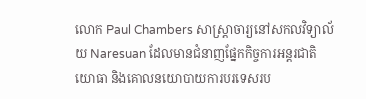លោក Paul Chambers សាស្ត្រាចារ្យនៅសកលវិទ្យាល័យ Naresuan ដែលមានជំនាញផ្នែកកិច្ចការអន្តរជាតិ យោធា និងគោលនយោបាយការបរទេសរប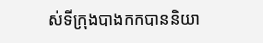ស់ទីក្រុងបាងកកបាននិយា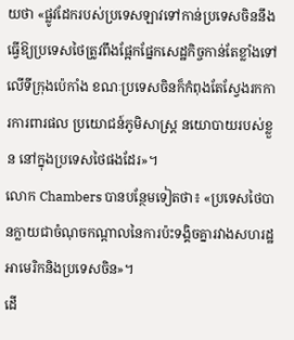យថា «ផ្លូវដែករបស់ប្រទេសឡាវទៅកាន់ប្រទេសចិននឹងធ្វើឱ្យប្រទេសថៃត្រូវពឹងផ្អែកផ្នែកសេដ្ឋកិច្ចកាន់តែខ្លាំងទៅលើទីក្រុងប៉េកាំង ខណៈប្រទេសចិនក៏កំពុងតែស្វែងរកការការពារផល ប្រយោជន៍ភូមិសាស្ត្រ នយោបាយរបស់ខ្លួន នៅក្នុងប្រទេសថៃផងដែរ»។
លោក Chambers បានបន្ថែមទៀតថា៖ «ប្រទេសថៃបានក្លាយជាចំណុចកណ្តាលនៃការប៉ះទង្គិចគ្នារវាងសហរដ្ឋអាមេរិកនិងប្រទេសចិន»។
ដើ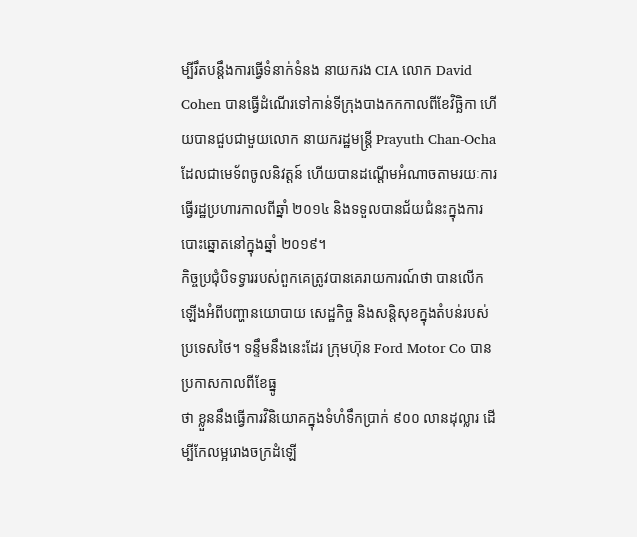ម្បីរឹតបន្តឹងការធ្វើទំនាក់ទំនង នាយករង CIA លោក David Cohen បានធ្វើដំណើរទៅកាន់ទីក្រុងបាងកកកាលពីខែវិច្ឆិកា ហើយបានជួបជាមួយលោក នាយករដ្ឋមន្ត្រី Prayuth Chan-Ocha ដែលជាមេទ័ពចូលនិវត្តន៍ ហើយបានដណ្តើមអំណាចតាមរយៈការធ្វើរដ្ឋប្រហារកាលពីឆ្នាំ ២០១៤ និងទទួលបានជ័យជំនះក្នុងការបោះឆ្នោតនៅក្នុងឆ្នាំ ២០១៩។
កិច្ចប្រជុំបិទទ្វាររបស់ពួកគេត្រូវបានគេរាយការណ៍ថា បានលើកឡើងអំពីបញ្ហានយោបាយ សេដ្ឋកិច្ច និងសន្តិសុខក្នុងតំបន់របស់ប្រទេសថៃ។ ទន្ទឹមនឹងនេះដែរ ក្រុមហ៊ុន Ford Motor Co បានប្រកាសកាលពីខែធ្នូ
ថា ខ្លួននឹងធ្វើការវិនិយោគក្នុងទំហំទឹកប្រាក់ ៩០០ លានដុល្លារ ដើម្បីកែលម្អរោងចក្រដំឡើ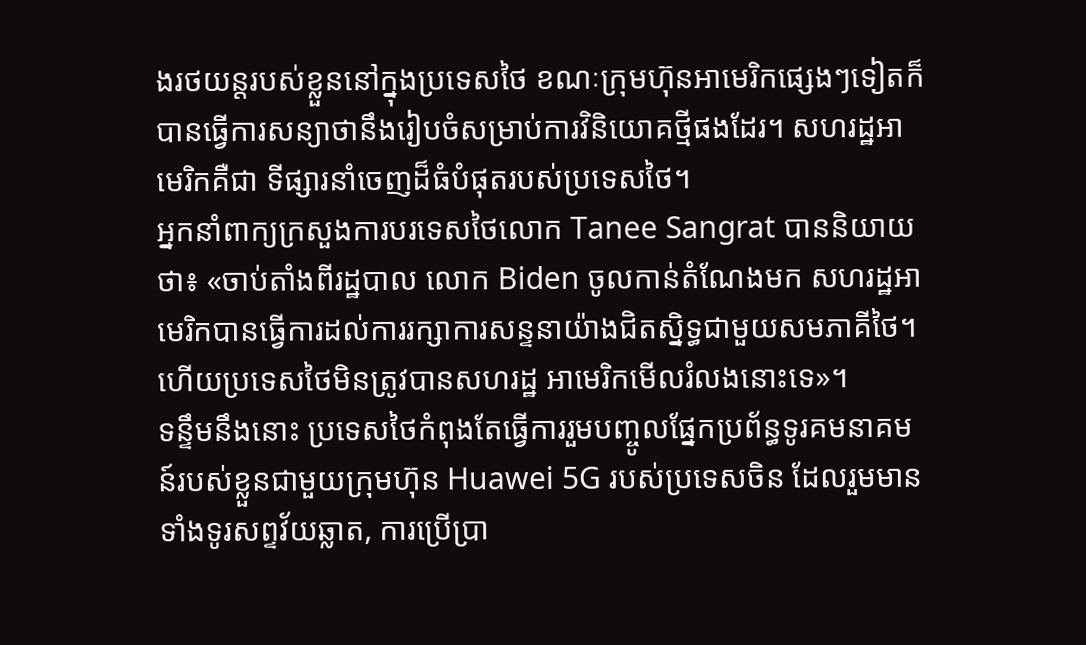ងរថយន្តរបស់ខ្លួននៅក្នុងប្រទេសថៃ ខណៈក្រុមហ៊ុនអាមេរិកផ្សេងៗទៀតក៏បានធ្វើការសន្យាថានឹងរៀបចំសម្រាប់ការវិនិយោគថ្មីផងដែរ។ សហរដ្ឋអាមេរិកគឺជា ទីផ្សារនាំចេញដ៏ធំបំផុតរបស់ប្រទេសថៃ។
អ្នកនាំពាក្យក្រសួងការបរទេសថៃលោក Tanee Sangrat បាននិយាយថា៖ «ចាប់តាំងពីរដ្ឋបាល លោក Biden ចូលកាន់តំណែងមក សហរដ្ឋអាមេរិកបានធ្វើការដល់ការរក្សាការសន្ទនាយ៉ាងជិតស្និទ្ធជាមួយសមភាគីថៃ។ ហើយប្រទេសថៃមិនត្រូវបានសហរដ្ឋ អាមេរិកមើលរំលងនោះទេ»។
ទន្ទឹមនឹងនោះ ប្រទេសថៃកំពុងតែធ្វើការរួមបញ្ចូលផ្នែកប្រព័ន្ធទូរគមនាគមន៍របស់ខ្លួនជាមួយក្រុមហ៊ុន Huawei 5G របស់ប្រទេសចិន ដែលរួមមានទាំងទូរសព្ទវ័យឆ្លាត, ការប្រើប្រា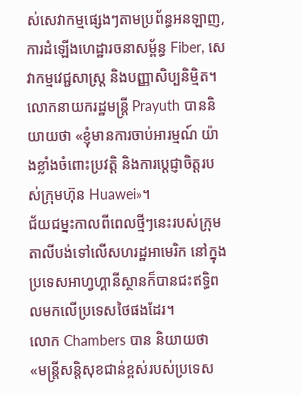ស់សេវាកម្មផ្សេងៗតាមប្រព័ន្ធអនឡាញ, ការដំឡើងហេដ្ឋារចនាសម្ព័ន្ធ Fiber, សេវាកម្មវេជ្ជសាស្រ្ត និងបញ្ញាសិប្បនិម្មិត។ លោកនាយករដ្ឋមន្ត្រី Prayuth បាននិយាយថា «ខ្ញុំមានការចាប់អារម្មណ៍ យ៉ាងខ្លាំងចំពោះប្រវត្តិ និងការប្តេជ្ញាចិត្តរបស់ក្រុមហ៊ុន Huawei»។
ជ័យជម្នះកាលពីពេលថ្មីៗនេះរបស់ក្រុមតាលីបង់ទៅលើសហរដ្ឋអាមេរិក នៅក្នុងប្រទេសអាហ្វហ្គានីស្ថានក៏បានជះឥទ្ធិពលមកលើប្រទេសថៃផងដែរ។
លោក Chambers បាន និយាយថា «មន្រ្តីសន្តិសុខជាន់ខ្ពស់របស់ប្រទេស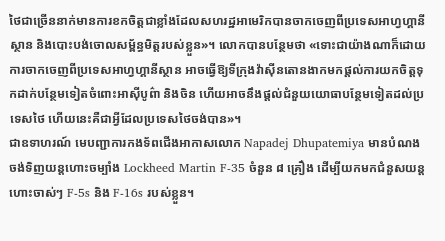ថៃជាច្រើននាក់មានការខកចិត្តជាខ្លាំងដែលសហរដ្ឋអាមេរិកបានចាកចេញពីប្រទេសអាហ្វហ្គានីស្ថាន និងបោះបង់ចោលសម្ព័ន្ធមិត្តរបស់ខ្លួន»។ លោកបានបន្ថែមថា «ទោះជាយ៉ាងណាក៏ដោយ ការចាកចេញពីប្រទេសអាហ្វហ្គានីស្ថាន អាចធ្វើឱ្យទីក្រុងវ៉ាស៊ីនតោនងាកមកផ្តល់ការយកចិត្តទុកដាក់បន្ថែមទៀតចំពោះអាស៊ីបូព៌ា និងចិន ហើយអាចនឹងផ្តល់ជំនួយយោធាបន្ថែមទៀតដល់ប្រទេសថៃ ហើយនេះគឺជាអ្វីដែលប្រទេសថៃចង់បាន»។
ជាឧទាហរណ៍ មេបញ្ជាការកងទ័ពជើងអាកាសលោក Napadej Dhupatemiya មានបំណងចង់ទិញយន្តហោះចម្បាំង Lockheed Martin F-35 ចំនួន ៨ គ្រឿង ដើម្បីយកមកជំនួសយន្តហោះចាស់ៗ F-5s និង F-16s របស់ខ្លួន។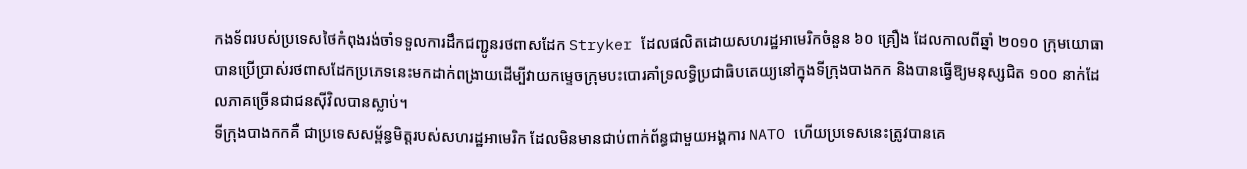កងទ័ពរបស់ប្រទេសថៃកំពុងរង់ចាំទទួលការដឹកជញ្ជូនរថពាសដែក Stryker ដែលផលិតដោយសហរដ្ឋអាមេរិកចំនួន ៦០ គ្រឿង ដែលកាលពីឆ្នាំ ២០១០ ក្រុមយោធាបានប្រើប្រាស់រថពាសដែកប្រភេទនេះមកដាក់ពង្រាយដើម្បីវាយកម្ទេចក្រុមបះបោរគាំទ្រលទ្ធិប្រជាធិបតេយ្យនៅក្នុងទីក្រុងបាងកក និងបានធ្វើឱ្យមនុស្សជិត ១០០ នាក់ដែលភាគច្រើនជាជនស៊ីវិលបានស្លាប់។
ទីក្រុងបាងកកគឺ ជាប្រទេសសម្ព័ន្ធមិត្តរបស់សហរដ្ឋអាមេរិក ដែលមិនមានជាប់ពាក់ព័ន្ធជាមួយអង្គការ NATO ហើយប្រទេសនេះត្រូវបានគេ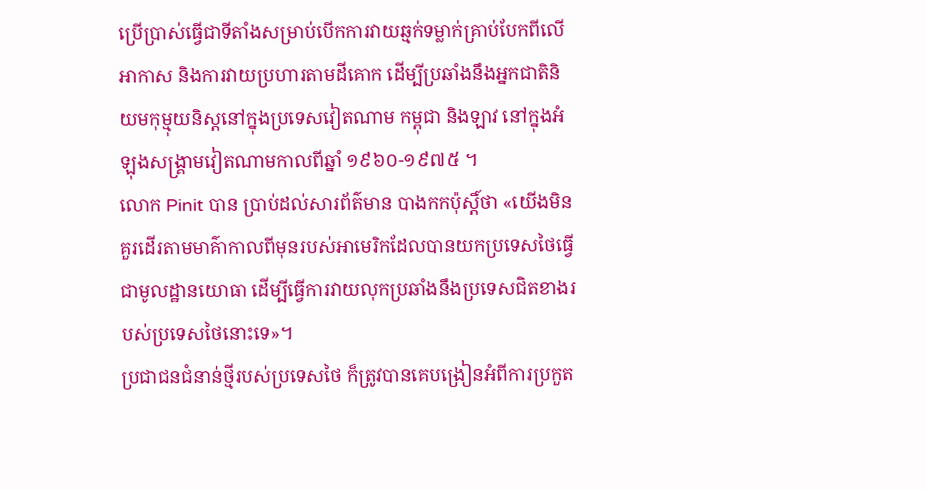ប្រើប្រាស់ធ្វើជាទីតាំងសម្រាប់បើកការវាយឆ្មក់ទម្លាក់គ្រាប់បែកពីលើអាកាស និងការវាយប្រហារតាមដីគោក ដើម្បីប្រឆាំងនឹងអ្នកជាតិនិយមកុម្មុយនិស្តនៅក្នុងប្រទេសវៀតណាម កម្ពុជា និងឡាវ នៅក្នុងអំឡុងសង្គ្រាមវៀតណាមកាលពីឆ្នាំ ១៩៦០-១៩៧៥ ។
លោក Pinit បាន ប្រាប់ដល់សារព័ត៌មាន បាងកកប៉ុស្តិ៍ថា «យើងមិនគួរដើរតាមមាគ៌ាកាលពីមុនរបស់អាមេរិកដែលបានយកប្រទេសថៃធ្វើជាមូលដ្ឋានយោធា ដើម្បីធ្វើការវាយលុកប្រឆាំងនឹងប្រទេសជិតខាងរបស់ប្រទេសថៃនោះទេ»។
ប្រជាជនជំនាន់ថ្មីរបស់ប្រទេសថៃ ក៏ត្រូវបានគេបង្រៀនអំពីការប្រកួត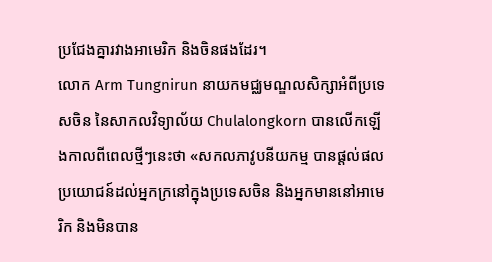ប្រជែងគ្នារវាងអាមេរិក និងចិនផងដែរ។
លោក Arm Tungnirun នាយកមជ្ឈមណ្ឌលសិក្សាអំពីប្រទេសចិន នៃសាកលវិទ្យាល័យ Chulalongkorn បានលើកឡើងកាលពីពេលថ្មីៗនេះថា «សកលភាវូបនីយកម្ម បានផ្តល់ផលប្រយោជន៍ដល់អ្នកក្រនៅក្នុងប្រទេសចិន និងអ្នកមាននៅអាមេរិក និងមិនបាន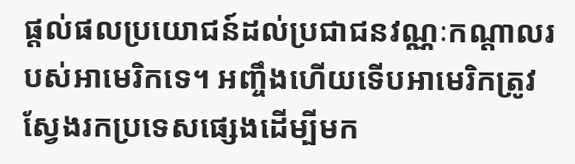ផ្តល់ផលប្រយោជន៍ដល់ប្រជាជនវណ្ណៈកណ្តាលរបស់អាមេរិកទេ។ អញ្ចឹងហើយទើបអាមេរិកត្រូវស្វែងរកប្រទេសផ្សេងដើម្បីមក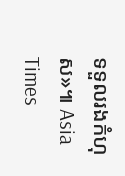ទទួលរងកំហុស»៕ Asia Times